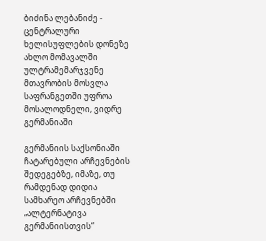ბიძინა ლებანიძე - ცენტრალური ხელისუფლების დონეზე ახლო მომავალში ულტრამემარჯვენე მთავრობის მოსვლა საფრანგეთში უფროა მოსალოდნელი, ვიდრე გერმანიაში

გერმანიის საქსონიაში ჩატარებული არჩევნების შედეგებზე, იმაზე, თუ რამდენად დიდია სამხარეო არჩევნებში „ალტერნატივა გერმანიისთვის“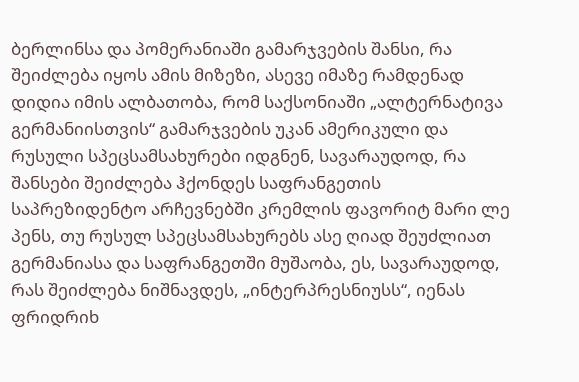ბერლინსა და პომერანიაში გამარჯვების შანსი, რა შეიძლება იყოს ამის მიზეზი, ასევე იმაზე რამდენად დიდია იმის ალბათობა, რომ საქსონიაში „ალტერნატივა გერმანიისთვის“ გამარჯვების უკან ამერიკული და რუსული სპეცსამსახურები იდგნენ, სავარაუდოდ, რა შანსები შეიძლება ჰქონდეს საფრანგეთის საპრეზიდენტო არჩევნებში კრემლის ფავორიტ მარი ლე პენს, თუ რუსულ სპეცსამსახურებს ასე ღიად შეუძლიათ გერმანიასა და საფრანგეთში მუშაობა, ეს, სავარაუდოდ, რას შეიძლება ნიშნავდეს, „ინტერპრესნიუსს“, იენას ფრიდრიხ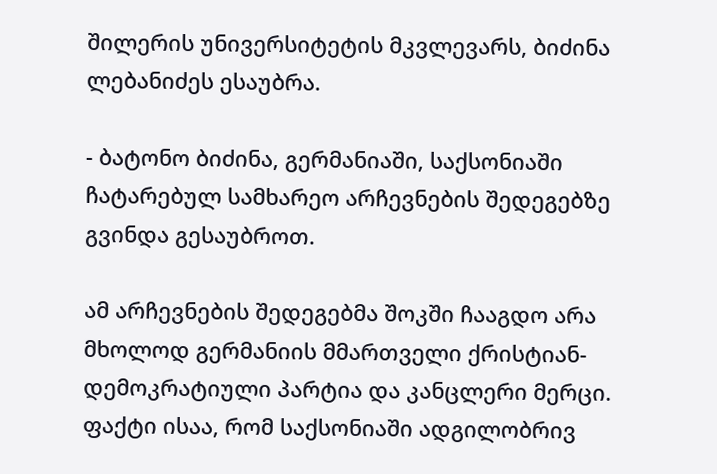შილერის უნივერსიტეტის მკვლევარს, ბიძინა ლებანიძეს ესაუბრა.

- ბატონო ბიძინა, გერმანიაში, საქსონიაში ჩატარებულ სამხარეო არჩევნების შედეგებზე გვინდა გესაუბროთ.

ამ არჩევნების შედეგებმა შოკში ჩააგდო არა მხოლოდ გერმანიის მმართველი ქრისტიან-დემოკრატიული პარტია და კანცლერი მერცი. ფაქტი ისაა, რომ საქსონიაში ადგილობრივ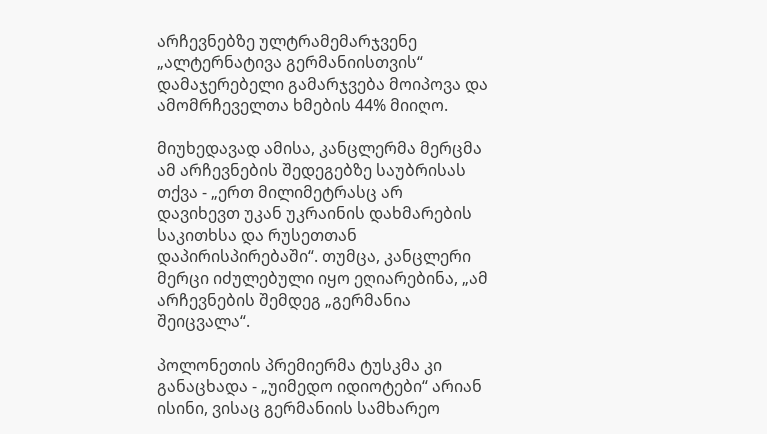არჩევნებზე ულტრამემარჯვენე „ალტერნატივა გერმანიისთვის“ დამაჯერებელი გამარჯვება მოიპოვა და ამომრჩეველთა ხმების 44% მიიღო.

მიუხედავად ამისა, კანცლერმა მერცმა ამ არჩევნების შედეგებზე საუბრისას თქვა - „ერთ მილიმეტრასც არ დავიხევთ უკან უკრაინის დახმარების საკითხსა და რუსეთთან დაპირისპირებაში“. თუმცა, კანცლერი მერცი იძულებული იყო ეღიარებინა, „ამ არჩევნების შემდეგ „გერმანია შეიცვალა“.

პოლონეთის პრემიერმა ტუსკმა კი განაცხადა - „უიმედო იდიოტები“ არიან ისინი, ვისაც გერმანიის სამხარეო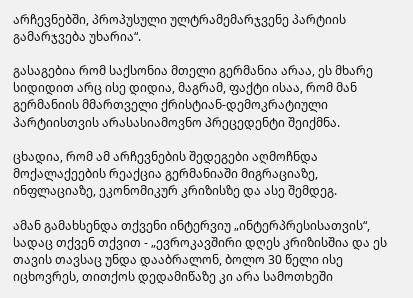არჩევნებში, პროპუსული ულტრამემარჯვენე პარტიის გამარჯვება უხარია“.

გასაგებია რომ საქსონია მთელი გერმანია არაა, ეს მხარე სიდიდით არც ისე დიდია, მაგრამ, ფაქტი ისაა, რომ მან გერმანიის მმართველი ქრისტიან-დემოკრატიული პარტიისთვის არასასიამოვნო პრეცედენტი შეიქმნა.

ცხადია, რომ ამ არჩევნების შედეგები აღმოჩნდა მოქალაქეების რეაქცია გერმანიაში მიგრაციაზე, ინფლაციაზე, ეკონომიკურ კრიზისზე და ასე შემდეგ.

ამან გამახსენდა თქვენი ინტერვიუ „ინტერპრესისათვის“, სადაც თქვენ თქვით - „ევროკავშირი დღეს კრიზისშია და ეს თავის თავსაც უნდა დააბრალონ, ბოლო 30 წელი ისე იცხოვრეს, თითქოს დედამიწაზე კი არა სამოთხეში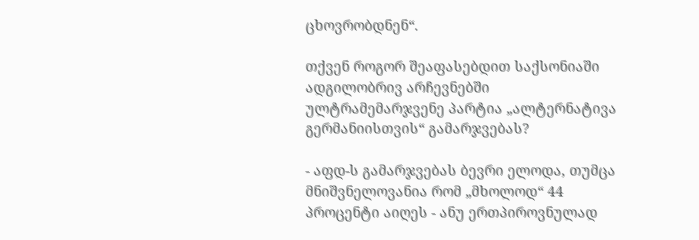ცხოვრობდნენ“.

თქვენ როგორ შეაფასებდით საქსონიაში ადგილობრივ არჩევნებში ულტრამემარჯვენე პარტია „ალტერნატივა გერმანიისთვის“ გამარჯვებას?

- აფდ-ს გამარჯვებას ბევრი ელოდა, თუმცა მნიშვნელოვანია რომ „მხოლოდ“ 44 პროცენტი აიღეს - ანუ ერთპიროვნულად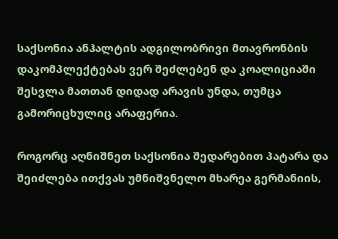საქსონია ანჰალტის ადგილობრივი მთავრონბის დაკომპლექტებას ვერ შეძლებენ და კოალიციაში შესვლა მათთან დიდად არავის უნდა, თუმცა გამორიცხულიც არაფერია.

როგორც აღნიშნეთ საქსონია შედარებით პატარა და შეიძლება ითქვას უმნიშვნელო მხარეა გერმანიის,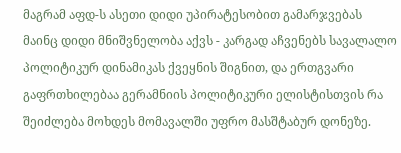მაგრამ აფდ-ს ასეთი დიდი უპირატესობით გამარჯვებას მაინც დიდი მნიშვნელობა აქვს - კარგად აჩვენებს სავალალო პოლიტიკურ დინამიკას ქვეყნის შიგნით, და ერთგვარი გაფრთხილებაა გერამნიის პოლიტიკური ელისტისთვის რა შეიძლება მოხდეს მომავალში უფრო მასშტაბურ დონეზე.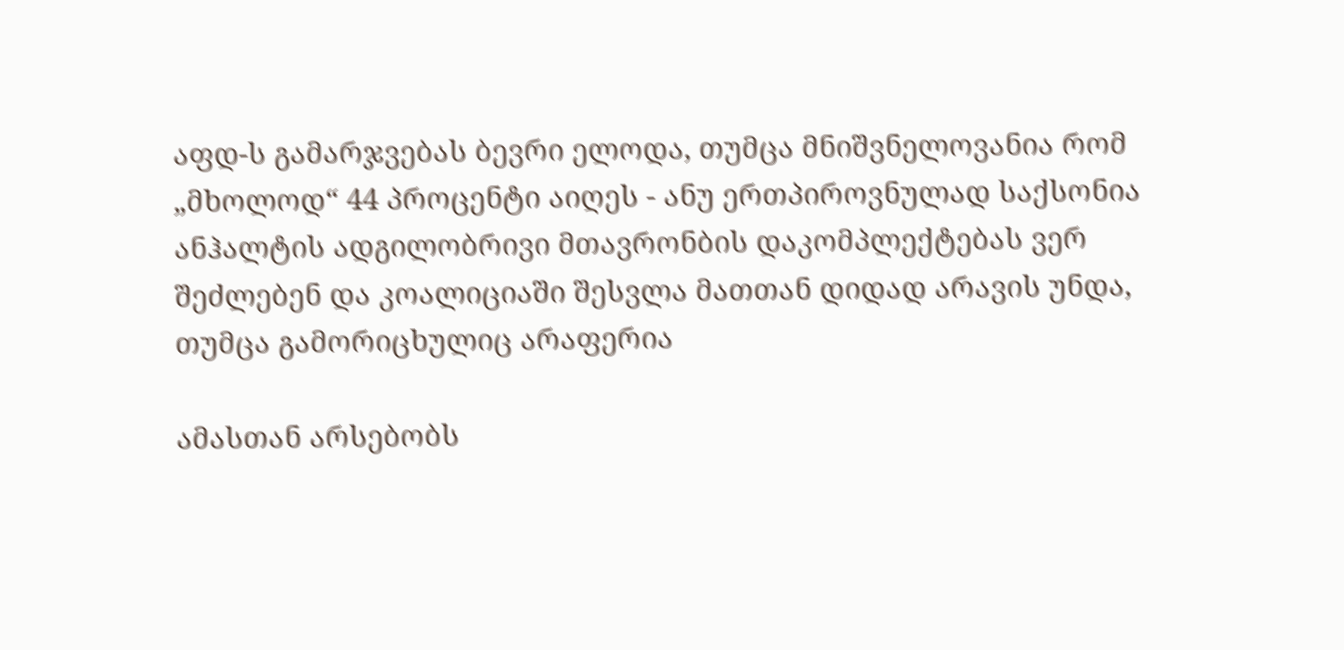აფდ-ს გამარჯვებას ბევრი ელოდა, თუმცა მნიშვნელოვანია რომ „მხოლოდ“ 44 პროცენტი აიღეს - ანუ ერთპიროვნულად საქსონია ანჰალტის ადგილობრივი მთავრონბის დაკომპლექტებას ვერ შეძლებენ და კოალიციაში შესვლა მათთან დიდად არავის უნდა, თუმცა გამორიცხულიც არაფერია

ამასთან არსებობს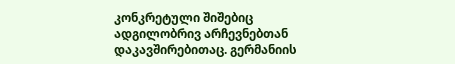კონკრეტული შიშებიც ადგილობრივ არჩევნებთან დაკავშირებითაც. გერმანიის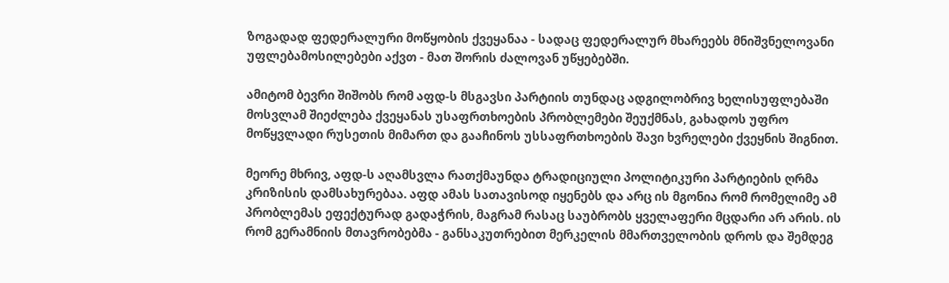ზოგადად ფედერალური მოწყობის ქვეყანაა - სადაც ფედერალურ მხარეებს მნიშვნელოვანი უფლებამოსილებები აქვთ - მათ შორის ძალოვან უწყებებში.

ამიტომ ბევრი შიშობს რომ აფდ-ს მსგავსი პარტიის თუნდაც ადგილობრივ ხელისუფლებაში მოსვლამ შიეძლება ქვეყანას უსაფრთხოების პრობლემები შეუქმნას, გახადოს უფრო მოწყვლადი რუსეთის მიმართ და გააჩინოს უსსაფრთხოების შავი ხვრელები ქვეყნის შიგნით.

მეორე მხრივ, აფდ-ს აღამსვლა რათქმაუნდა ტრადიციული პოლიტიკური პარტიების ღრმა კრიზისის დამსახურებაა. აფდ ამას სათავისოდ იყენებს და არც ის მგონია რომ რომელიმე ამ პრობლემას ეფექტურად გადაჭრის, მაგრამ რასაც საუბრობს ყველაფერი მცდარი არ არის. ის რომ გერამნიის მთავრობებმა - განსაკუთრებით მერკელის მმართველობის დროს და შემდეგ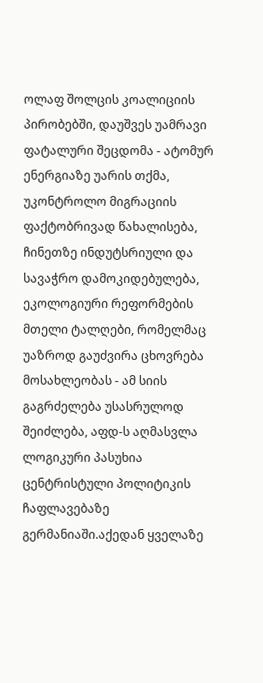ოლაფ შოლცის კოალიციის პირობებში, დაუშვეს უამრავი ფატალური შეცდომა - ატომურ ენერგიაზე უარის თქმა, უკონტროლო მიგრაციის ფაქტობრივად წახალისება, ჩინეთზე ინდუტსრიული და სავაჭრო დამოკიდებულება, ეკოლოგიური რეფორმების მთელი ტალღები, რომელმაც უაზროდ გაუძვირა ცხოვრება მოსახლეობას - ამ სიის გაგრძელება უსასრულოდ შეიძლება, აფდ-ს აღმასვლა ლოგიკური პასუხია ცენტრისტული პოლიტიკის ჩაფლავებაზე გერმანიაში.აქედან ყველაზე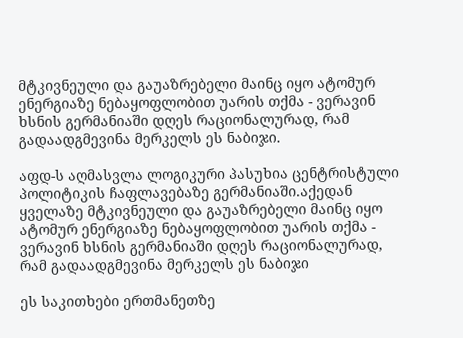მტკივნეული და გაუაზრებელი მაინც იყო ატომურ ენერგიაზე ნებაყოფლობით უარის თქმა - ვერავინ ხსნის გერმანიაში დღეს რაციონალურად, რამ გადაადგმევინა მერკელს ეს ნაბიჯი.

აფდ-ს აღმასვლა ლოგიკური პასუხია ცენტრისტული პოლიტიკის ჩაფლავებაზე გერმანიაში.აქედან ყველაზე მტკივნეული და გაუაზრებელი მაინც იყო ატომურ ენერგიაზე ნებაყოფლობით უარის თქმა - ვერავინ ხსნის გერმანიაში დღეს რაციონალურად, რამ გადაადგმევინა მერკელს ეს ნაბიჯი

ეს საკითხები ერთმანეთზე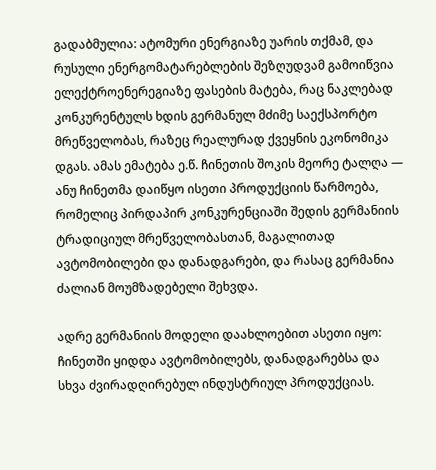გადაბმულია: ატომური ენერგიაზე უარის თქმამ, და რუსული ენერგომატარებლების შეზღუდვამ გამოიწვია ელექტროენერეგიაზე ფასების მატება, რაც ნაკლებად კონკურენტულს ხდის გერმანულ მძიმე საექსპორტო მრეწველობას, რაზეც რეალურად ქვეყნის ეკონომიკა დგას. ამას ემატება ე.წ. ჩინეთის შოკის მეორე ტალღა — ანუ ჩინეთმა დაიწყო ისეთი პროდუქციის წარმოება, რომელიც პირდაპირ კონკურენციაში შედის გერმანიის ტრადიციულ მრეწველობასთან, მაგალითად ავტომობილები და დანადგარები, და რასაც გერმანია ძალიან მოუმზადებელი შეხვდა.

ადრე გერმანიის მოდელი დაახლოებით ასეთი იყო: ჩინეთში ყიდდა ავტომობილებს, დანადგარებსა და სხვა ძვირადღირებულ ინდუსტრიულ პროდუქციას.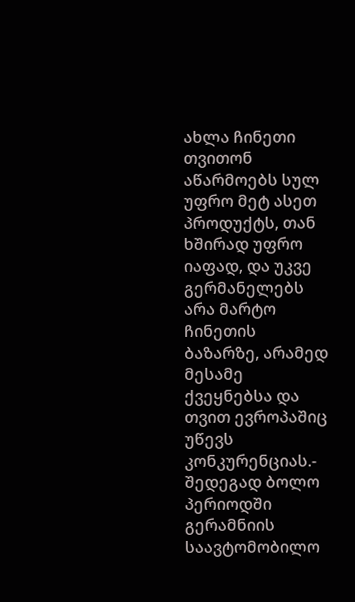ახლა ჩინეთი თვითონ აწარმოებს სულ უფრო მეტ ასეთ პროდუქტს, თან ხშირად უფრო იაფად, და უკვე გერმანელებს არა მარტო ჩინეთის ბაზარზე, არამედ მესამე ქვეყნებსა და თვით ევროპაშიც უწევს კონკურენციას.- შედეგად ბოლო პერიოდში გერამნიის საავტომობილო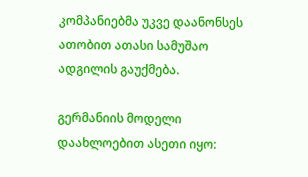კომპანიებმა უკვე დაანონსეს ათობით ათასი სამუშაო ადგილის გაუქმება.

გერმანიის მოდელი დაახლოებით ასეთი იყო: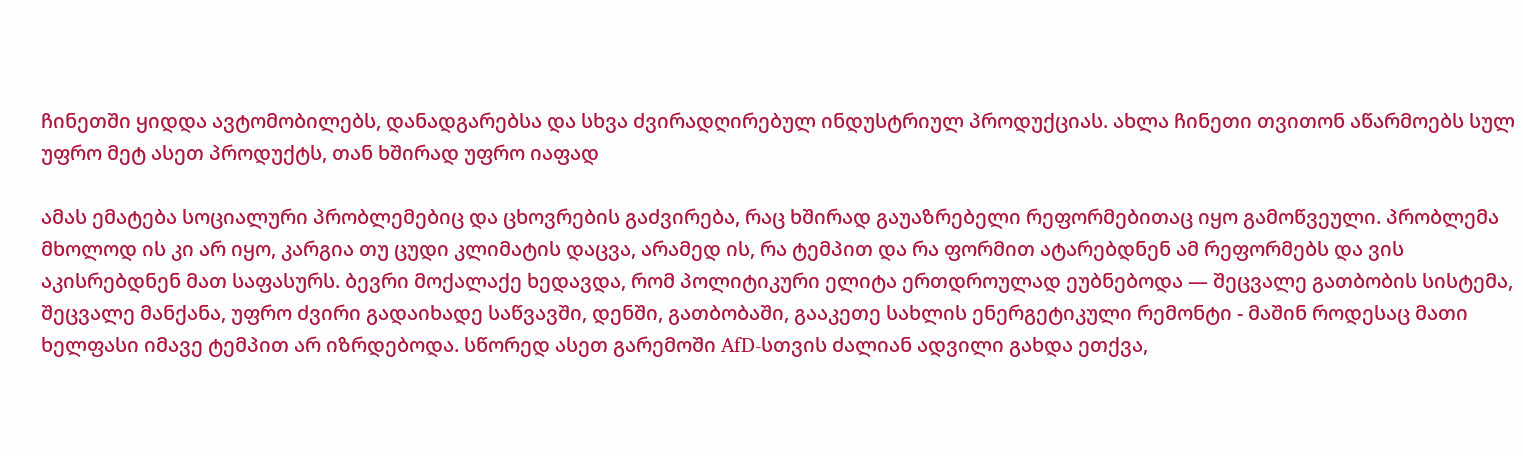ჩინეთში ყიდდა ავტომობილებს, დანადგარებსა და სხვა ძვირადღირებულ ინდუსტრიულ პროდუქციას. ახლა ჩინეთი თვითონ აწარმოებს სულ უფრო მეტ ასეთ პროდუქტს, თან ხშირად უფრო იაფად

ამას ემატება სოციალური პრობლემებიც და ცხოვრების გაძვირება, რაც ხშირად გაუაზრებელი რეფორმებითაც იყო გამოწვეული. პრობლემა მხოლოდ ის კი არ იყო, კარგია თუ ცუდი კლიმატის დაცვა, არამედ ის, რა ტემპით და რა ფორმით ატარებდნენ ამ რეფორმებს და ვის აკისრებდნენ მათ საფასურს. ბევრი მოქალაქე ხედავდა, რომ პოლიტიკური ელიტა ერთდროულად ეუბნებოდა — შეცვალე გათბობის სისტემა, შეცვალე მანქანა, უფრო ძვირი გადაიხადე საწვავში, დენში, გათბობაში, გააკეთე სახლის ენერგეტიკული რემონტი - მაშინ როდესაც მათი ხელფასი იმავე ტემპით არ იზრდებოდა. სწორედ ასეთ გარემოში AfD-სთვის ძალიან ადვილი გახდა ეთქვა,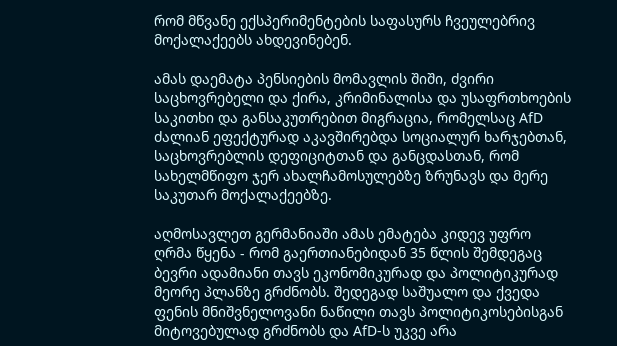რომ მწვანე ექსპერიმენტების საფასურს ჩვეულებრივ მოქალაქეებს ახდევინებენ.

ამას დაემატა პენსიების მომავლის შიში, ძვირი საცხოვრებელი და ქირა, კრიმინალისა და უსაფრთხოების საკითხი და განსაკუთრებით მიგრაცია, რომელსაც AfD ძალიან ეფექტურად აკავშირებდა სოციალურ ხარჯებთან, საცხოვრებლის დეფიციტთან და განცდასთან, რომ სახელმწიფო ჯერ ახალჩამოსულებზე ზრუნავს და მერე საკუთარ მოქალაქეებზე.

აღმოსავლეთ გერმანიაში ამას ემატება კიდევ უფრო ღრმა წყენა - რომ გაერთიანებიდან 35 წლის შემდეგაც ბევრი ადამიანი თავს ეკონომიკურად და პოლიტიკურად მეორე პლანზე გრძნობს. შედეგად საშუალო და ქვედა ფენის მნიშვნელოვანი ნაწილი თავს პოლიტიკოსებისგან მიტოვებულად გრძნობს და AfD-ს უკვე არა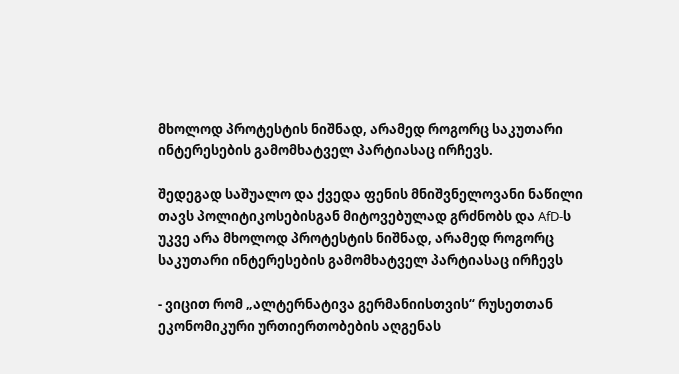მხოლოდ პროტესტის ნიშნად, არამედ როგორც საკუთარი ინტერესების გამომხატველ პარტიასაც ირჩევს.

შედეგად საშუალო და ქვედა ფენის მნიშვნელოვანი ნაწილი თავს პოლიტიკოსებისგან მიტოვებულად გრძნობს და AfD-ს უკვე არა მხოლოდ პროტესტის ნიშნად, არამედ როგორც საკუთარი ინტერესების გამომხატველ პარტიასაც ირჩევს

- ვიცით რომ „ალტერნატივა გერმანიისთვის“ რუსეთთან ეკონომიკური ურთიერთობების აღგენას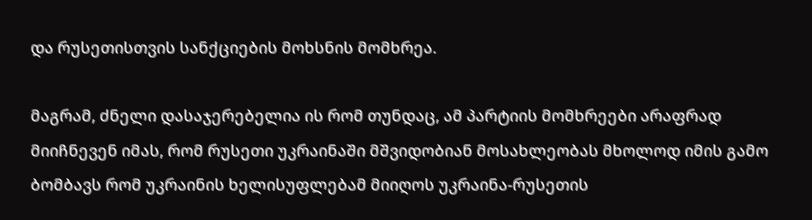და რუსეთისთვის სანქციების მოხსნის მომხრეა.

მაგრამ, ძნელი დასაჯერებელია ის რომ თუნდაც, ამ პარტიის მომხრეები არაფრად მიიჩნევენ იმას, რომ რუსეთი უკრაინაში მშვიდობიან მოსახლეობას მხოლოდ იმის გამო ბომბავს რომ უკრაინის ხელისუფლებამ მიიღოს უკრაინა-რუსეთის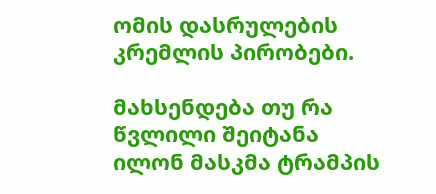ომის დასრულების კრემლის პირობები.

მახსენდება თუ რა წვლილი შეიტანა ილონ მასკმა ტრამპის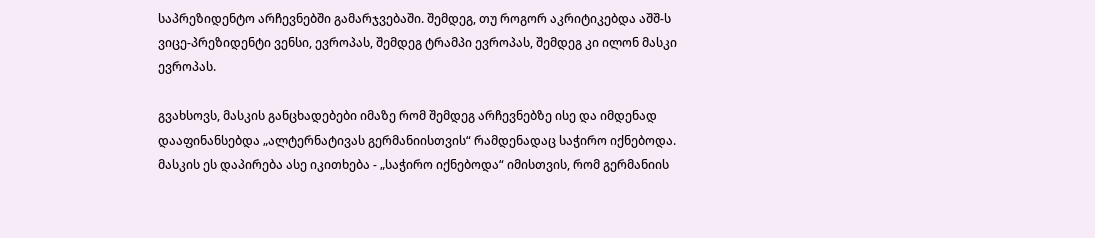საპრეზიდენტო არჩევნებში გამარჯვებაში. შემდეგ, თუ როგორ აკრიტიკებდა აშშ-ს ვიცე-პრეზიდენტი ვენსი, ევროპას, შემდეგ ტრამპი ევროპას, შემდეგ კი ილონ მასკი ევროპას.

გვახსოვს, მასკის განცხადებები იმაზე რომ შემდეგ არჩევნებზე ისე და იმდენად დააფინანსებდა „ალტერნატივას გერმანიისთვის“ რამდენადაც საჭირო იქნებოდა. მასკის ეს დაპირება ასე იკითხება - „საჭირო იქნებოდა“ იმისთვის, რომ გერმანიის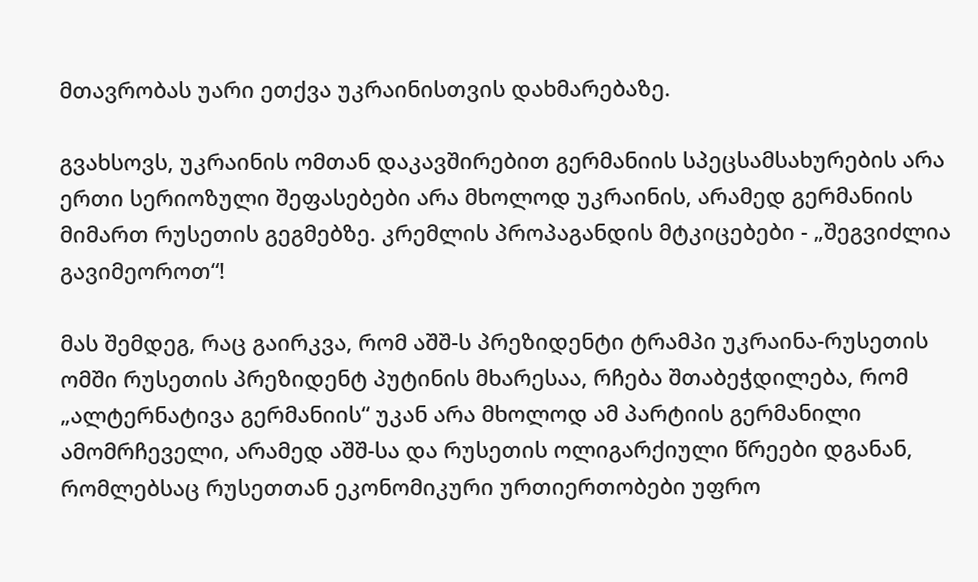მთავრობას უარი ეთქვა უკრაინისთვის დახმარებაზე.

გვახსოვს, უკრაინის ომთან დაკავშირებით გერმანიის სპეცსამსახურების არა ერთი სერიოზული შეფასებები არა მხოლოდ უკრაინის, არამედ გერმანიის მიმართ რუსეთის გეგმებზე. კრემლის პროპაგანდის მტკიცებები - „შეგვიძლია გავიმეოროთ“!

მას შემდეგ, რაც გაირკვა, რომ აშშ-ს პრეზიდენტი ტრამპი უკრაინა-რუსეთის ომში რუსეთის პრეზიდენტ პუტინის მხარესაა, რჩება შთაბეჭდილება, რომ „ალტერნატივა გერმანიის“ უკან არა მხოლოდ ამ პარტიის გერმანილი ამომრჩეველი, არამედ აშშ-სა და რუსეთის ოლიგარქიული წრეები დგანან, რომლებსაც რუსეთთან ეკონომიკური ურთიერთობები უფრო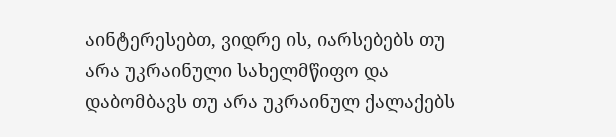აინტერესებთ, ვიდრე ის, იარსებებს თუ არა უკრაინული სახელმწიფო და დაბომბავს თუ არა უკრაინულ ქალაქებს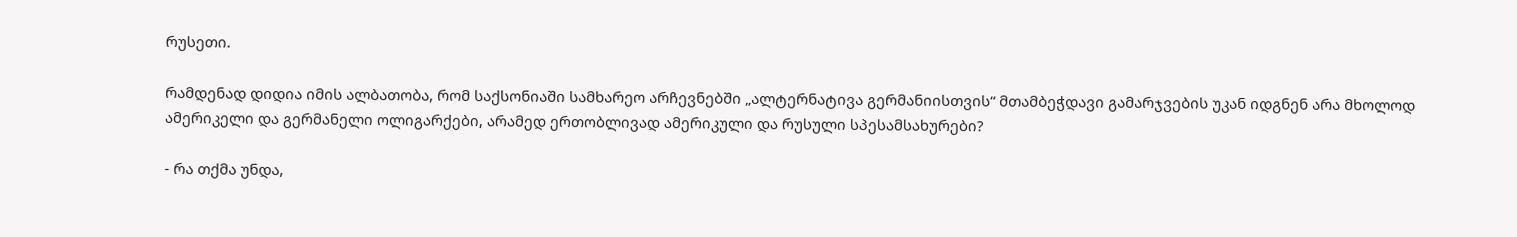რუსეთი.

რამდენად დიდია იმის ალბათობა, რომ საქსონიაში სამხარეო არჩევნებში „ალტერნატივა გერმანიისთვის“ მთამბეჭდავი გამარჯვების უკან იდგნენ არა მხოლოდ ამერიკელი და გერმანელი ოლიგარქები, არამედ ერთობლივად ამერიკული და რუსული სპესამსახურები?

- რა თქმა უნდა,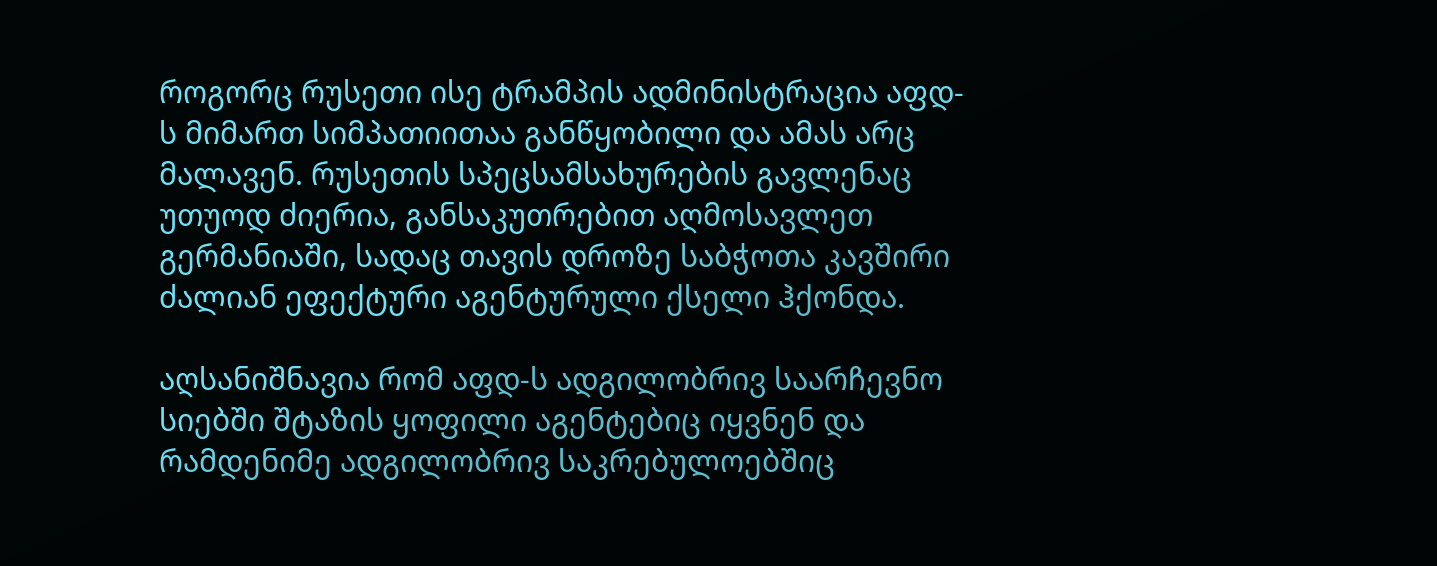როგორც რუსეთი ისე ტრამპის ადმინისტრაცია აფდ-ს მიმართ სიმპათიითაა განწყობილი და ამას არც მალავენ. რუსეთის სპეცსამსახურების გავლენაც უთუოდ ძიერია, განსაკუთრებით აღმოსავლეთ გერმანიაში, სადაც თავის დროზე საბჭოთა კავშირი ძალიან ეფექტური აგენტურული ქსელი ჰქონდა.

აღსანიშნავია რომ აფდ-ს ადგილობრივ საარჩევნო სიებში შტაზის ყოფილი აგენტებიც იყვნენ და რამდენიმე ადგილობრივ საკრებულოებშიც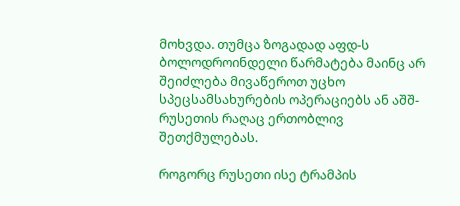მოხვდა. თუმცა ზოგადად აფდ-ს ბოლოდროინდელი წარმატება მაინც არ შეიძლება მივაწეროთ უცხო სპეცსამსახურების ოპერაციებს ან აშშ-რუსეთის რაღაც ერთობლივ შეთქმულებას.

როგორც რუსეთი ისე ტრამპის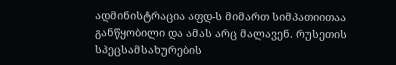ადმინისტრაცია აფდ-ს მიმართ სიმპათიითაა განწყობილი და ამას არც მალავენ. რუსეთის სპეცსამსახურების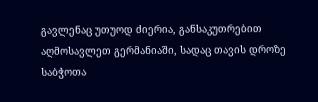გავლენაც უთუოდ ძიერია, განსაკუთრებით აღმოსავლეთ გერმანიაში, სადაც თავის დროზე საბჭოთა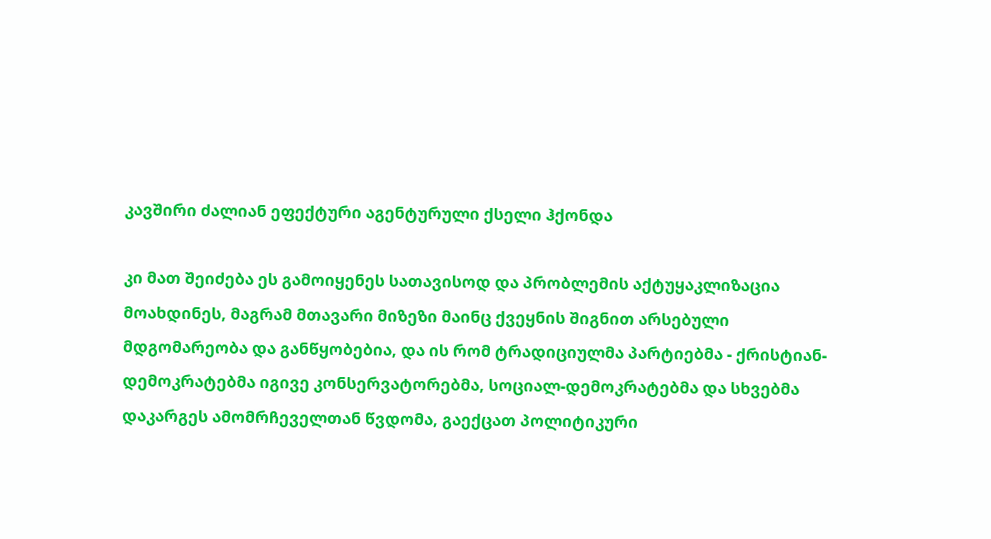კავშირი ძალიან ეფექტური აგენტურული ქსელი ჰქონდა

კი მათ შეიძება ეს გამოიყენეს სათავისოდ და პრობლემის აქტუყაკლიზაცია მოახდინეს, მაგრამ მთავარი მიზეზი მაინც ქვეყნის შიგნით არსებული მდგომარეობა და განწყობებია, და ის რომ ტრადიციულმა პარტიებმა - ქრისტიან-დემოკრატებმა იგივე კონსერვატორებმა, სოციალ-დემოკრატებმა და სხვებმა დაკარგეს ამომრჩეველთან წვდომა, გაექცათ პოლიტიკური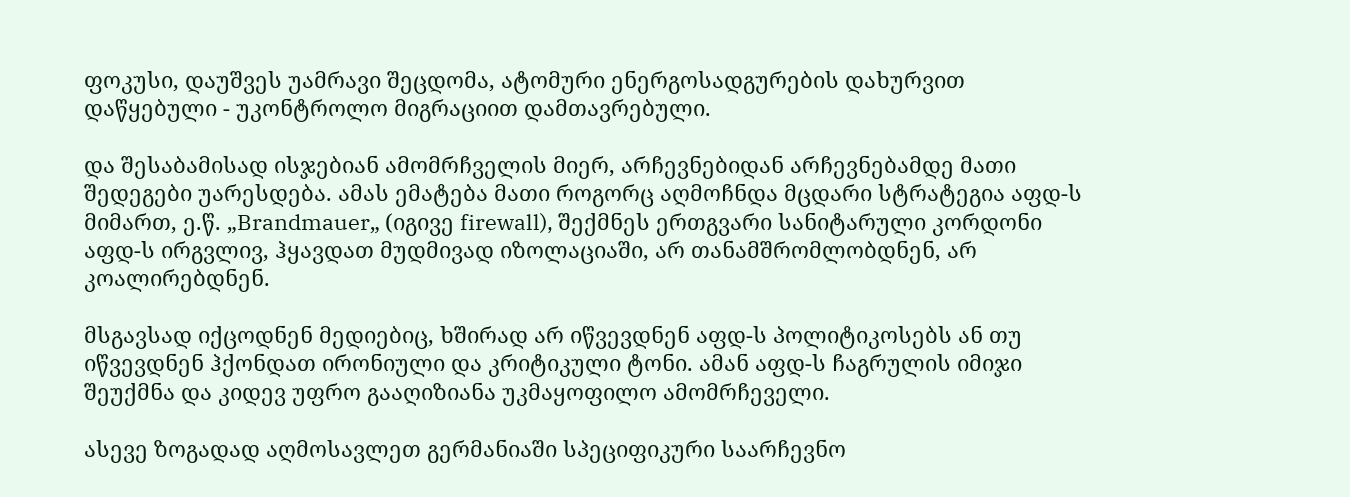ფოკუსი, დაუშვეს უამრავი შეცდომა, ატომური ენერგოსადგურების დახურვით დაწყებული - უკონტროლო მიგრაციით დამთავრებული.

და შესაბამისად ისჯებიან ამომრჩველის მიერ, არჩევნებიდან არჩევნებამდე მათი შედეგები უარესდება. ამას ემატება მათი როგორც აღმოჩნდა მცდარი სტრატეგია აფდ-ს მიმართ, ე.წ. „Brandmauer„ (იგივე firewall), შექმნეს ერთგვარი სანიტარული კორდონი აფდ-ს ირგვლივ, ჰყავდათ მუდმივად იზოლაციაში, არ თანამშრომლობდნენ, არ კოალირებდნენ.

მსგავსად იქცოდნენ მედიებიც, ხშირად არ იწვევდნენ აფდ-ს პოლიტიკოსებს ან თუ იწვევდნენ ჰქონდათ ირონიული და კრიტიკული ტონი. ამან აფდ-ს ჩაგრულის იმიჯი შეუქმნა და კიდევ უფრო გააღიზიანა უკმაყოფილო ამომრჩეველი.

ასევე ზოგადად აღმოსავლეთ გერმანიაში სპეციფიკური საარჩევნო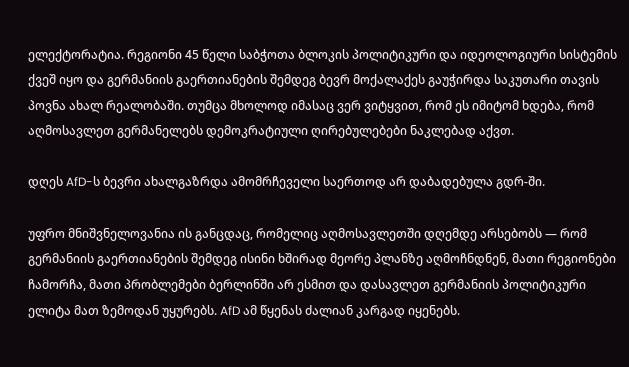ელექტორატია. რეგიონი 45 წელი საბჭოთა ბლოკის პოლიტიკური და იდეოლოგიური სისტემის ქვეშ იყო და გერმანიის გაერთიანების შემდეგ ბევრ მოქალაქეს გაუჭირდა საკუთარი თავის პოვნა ახალ რეალობაში. თუმცა მხოლოდ იმასაც ვერ ვიტყვით, რომ ეს იმიტომ ხდება, რომ აღმოსავლეთ გერმანელებს დემოკრატიული ღირებულებები ნაკლებად აქვთ.

დღეს AfD-ს ბევრი ახალგაზრდა ამომრჩეველი საერთოდ არ დაბადებულა გდრ-ში.

უფრო მნიშვნელოვანია ის განცდაც, რომელიც აღმოსავლეთში დღემდე არსებობს — რომ გერმანიის გაერთიანების შემდეგ ისინი ხშირად მეორე პლანზე აღმოჩნდნენ, მათი რეგიონები ჩამორჩა, მათი პრობლემები ბერლინში არ ესმით და დასავლეთ გერმანიის პოლიტიკური ელიტა მათ ზემოდან უყურებს. AfD ამ წყენას ძალიან კარგად იყენებს.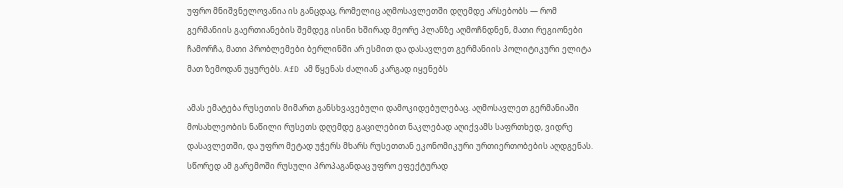უფრო მნიშვნელოვანია ის განცდაც, რომელიც აღმოსავლეთში დღემდე არსებობს — რომ გერმანიის გაერთიანების შემდეგ ისინი ხშირად მეორე პლანზე აღმოჩნდნენ, მათი რეგიონები ჩამორჩა, მათი პრობლემები ბერლინში არ ესმით და დასავლეთ გერმანიის პოლიტიკური ელიტა მათ ზემოდან უყურებს. AfD ამ წყენას ძალიან კარგად იყენებს

ამას ემატება რუსეთის მიმართ განსხვავებული დამოკიდებულებაც. აღმოსავლეთ გერმანიაში მოსახლეობის ნაწილი რუსეთს დღემდე გაცილებით ნაკლებად აღიქვამს საფრთხედ, ვიდრე დასავლეთში, და უფრო მეტად უჭერს მხარს რუსეთთან ეკონომიკური ურთიერთობების აღდგენას. სწორედ ამ გარემოში რუსული პროპაგანდაც უფრო ეფექტურად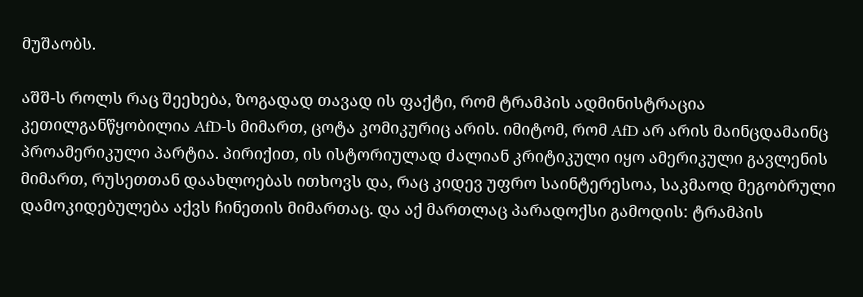მუშაობს.

აშშ-ს როლს რაც შეეხება, ზოგადად თავად ის ფაქტი, რომ ტრამპის ადმინისტრაცია კეთილგანწყობილია AfD-ს მიმართ, ცოტა კომიკურიც არის. იმიტომ, რომ AfD არ არის მაინცდამაინც პროამერიკული პარტია. პირიქით, ის ისტორიულად ძალიან კრიტიკული იყო ამერიკული გავლენის მიმართ, რუსეთთან დაახლოებას ითხოვს და, რაც კიდევ უფრო საინტერესოა, საკმაოდ მეგობრული დამოკიდებულება აქვს ჩინეთის მიმართაც. და აქ მართლაც პარადოქსი გამოდის: ტრამპის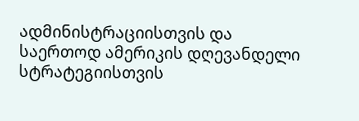ადმინისტრაციისთვის და საერთოდ ამერიკის დღევანდელი სტრატეგიისთვის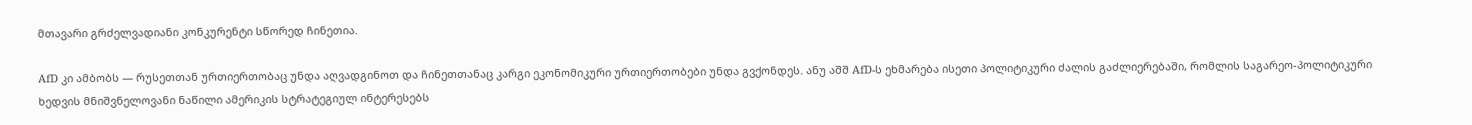მთავარი გრძელვადიანი კონკურენტი სწორედ ჩინეთია.

AfD კი ამბობს — რუსეთთან ურთიერთობაც უნდა აღვადგინოთ და ჩინეთთანაც კარგი ეკონომიკური ურთიერთობები უნდა გვქონდეს. ანუ აშშ AfD-ს ეხმარება ისეთი პოლიტიკური ძალის გაძლიერებაში, რომლის საგარეო-პოლიტიკური ხედვის მნიშვნელოვანი ნაწილი ამერიკის სტრატეგიულ ინტერესებს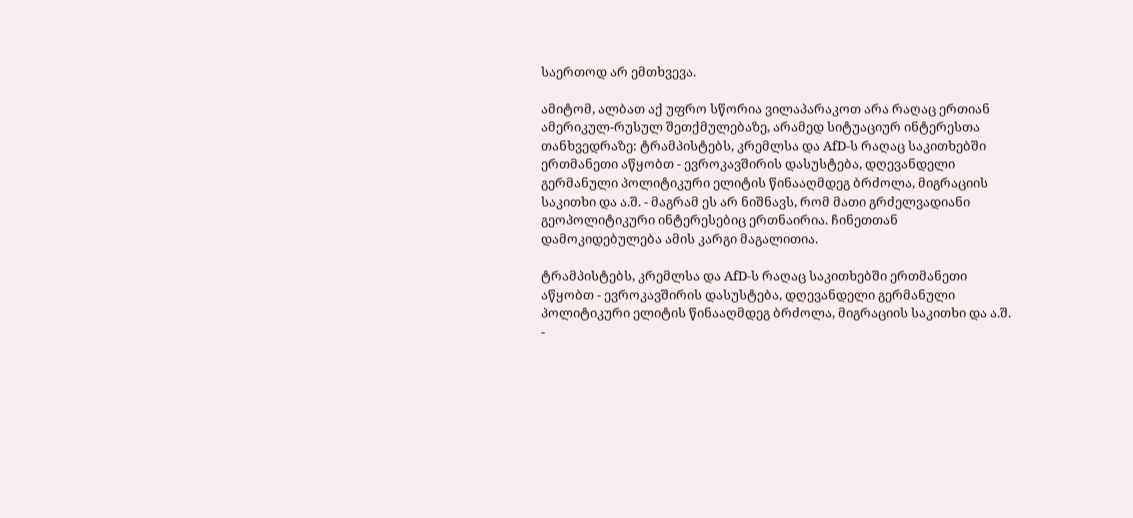საერთოდ არ ემთხვევა.

ამიტომ, ალბათ აქ უფრო სწორია ვილაპარაკოთ არა რაღაც ერთიან ამერიკულ-რუსულ შეთქმულებაზე, არამედ სიტუაციურ ინტერესთა თანხვედრაზე: ტრამპისტებს, კრემლსა და AfD-ს რაღაც საკითხებში ერთმანეთი აწყობთ - ევროკავშირის დასუსტება, დღევანდელი გერმანული პოლიტიკური ელიტის წინააღმდეგ ბრძოლა, მიგრაციის საკითხი და ა.შ. - მაგრამ ეს არ ნიშნავს, რომ მათი გრძელვადიანი გეოპოლიტიკური ინტერესებიც ერთნაირია. ჩინეთთან დამოკიდებულება ამის კარგი მაგალითია.

ტრამპისტებს, კრემლსა და AfD-ს რაღაც საკითხებში ერთმანეთი აწყობთ - ევროკავშირის დასუსტება, დღევანდელი გერმანული პოლიტიკური ელიტის წინააღმდეგ ბრძოლა, მიგრაციის საკითხი და ა.შ. -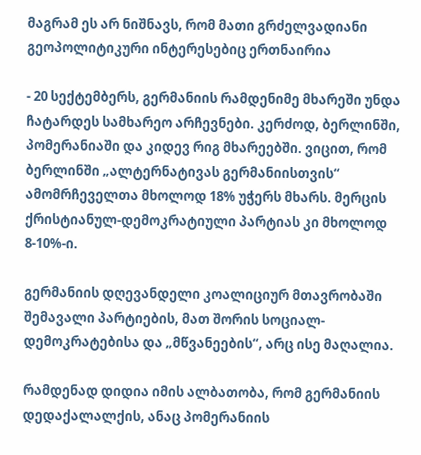მაგრამ ეს არ ნიშნავს, რომ მათი გრძელვადიანი გეოპოლიტიკური ინტერესებიც ერთნაირია

- 20 სექტემბერს, გერმანიის რამდენიმე მხარეში უნდა ჩატარდეს სამხარეო არჩევნები. კერძოდ, ბერლინში, პომერანიაში და კიდევ რიგ მხარეებში. ვიცით, რომ ბერლინში „ალტერნატივას გერმანიისთვის“ ამომრჩეველთა მხოლოდ 18% უჭერს მხარს. მერცის ქრისტიანულ-დემოკრატიული პარტიას კი მხოლოდ 8-10%-ი.

გერმანიის დღევანდელი კოალიციურ მთავრობაში შემავალი პარტიების, მათ შორის სოციალ-დემოკრატებისა და „მწვანეების“, არც ისე მაღალია.

რამდენად დიდია იმის ალბათობა, რომ გერმანიის დედაქალალქის, ანაც პომერანიის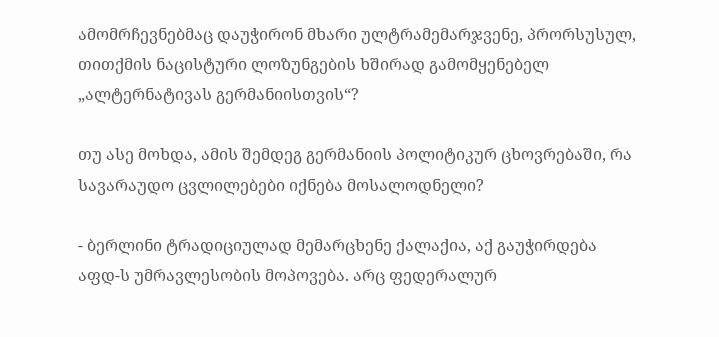ამომრჩევნებმაც დაუჭირონ მხარი ულტრამემარჯვენე, პრორსუსულ, თითქმის ნაცისტური ლოზუნგების ხშირად გამომყენებელ „ალტერნატივას გერმანიისთვის“?

თუ ასე მოხდა, ამის შემდეგ გერმანიის პოლიტიკურ ცხოვრებაში, რა სავარაუდო ცვლილებები იქნება მოსალოდნელი?

- ბერლინი ტრადიციულად მემარცხენე ქალაქია, აქ გაუჭირდება აფდ-ს უმრავლესობის მოპოვება. არც ფედერალურ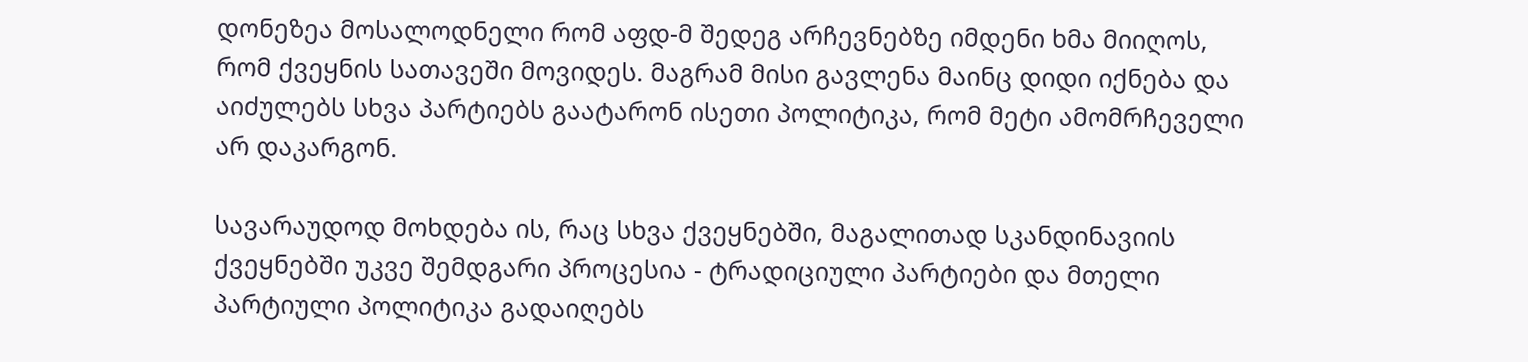დონეზეა მოსალოდნელი რომ აფდ-მ შედეგ არჩევნებზე იმდენი ხმა მიიღოს, რომ ქვეყნის სათავეში მოვიდეს. მაგრამ მისი გავლენა მაინც დიდი იქნება და აიძულებს სხვა პარტიებს გაატარონ ისეთი პოლიტიკა, რომ მეტი ამომრჩეველი არ დაკარგონ.

სავარაუდოდ მოხდება ის, რაც სხვა ქვეყნებში, მაგალითად სკანდინავიის ქვეყნებში უკვე შემდგარი პროცესია - ტრადიციული პარტიები და მთელი პარტიული პოლიტიკა გადაიღებს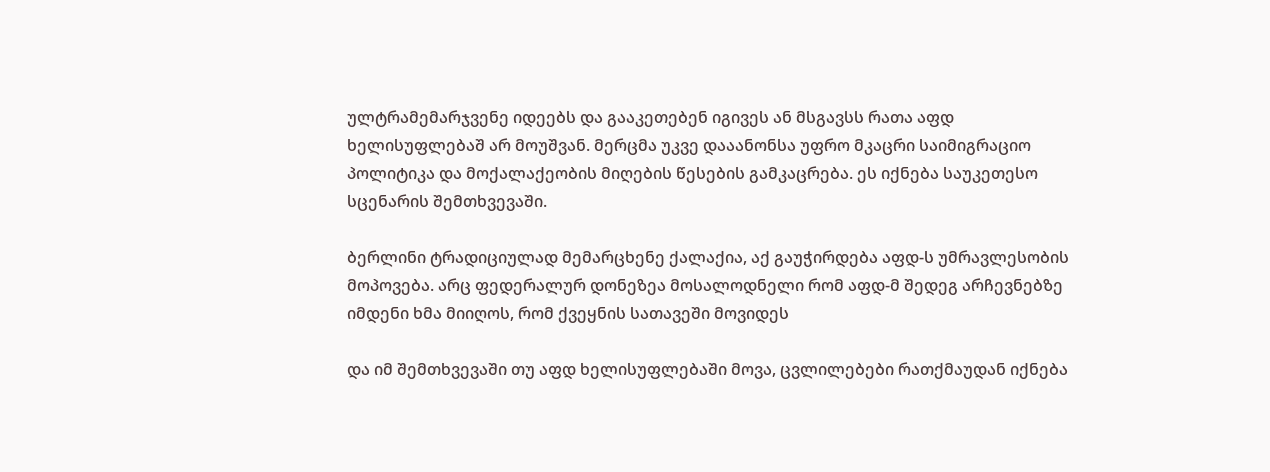ულტრამემარჯვენე იდეებს და გააკეთებენ იგივეს ან მსგავსს რათა აფდ ხელისუფლებაშ არ მოუშვან. მერცმა უკვე დააანონსა უფრო მკაცრი საიმიგრაციო პოლიტიკა და მოქალაქეობის მიღების წესების გამკაცრება. ეს იქნება საუკეთესო სცენარის შემთხვევაში.

ბერლინი ტრადიციულად მემარცხენე ქალაქია, აქ გაუჭირდება აფდ-ს უმრავლესობის მოპოვება. არც ფედერალურ დონეზეა მოსალოდნელი რომ აფდ-მ შედეგ არჩევნებზე იმდენი ხმა მიიღოს, რომ ქვეყნის სათავეში მოვიდეს

და იმ შემთხვევაში თუ აფდ ხელისუფლებაში მოვა, ცვლილებები რათქმაუდან იქნება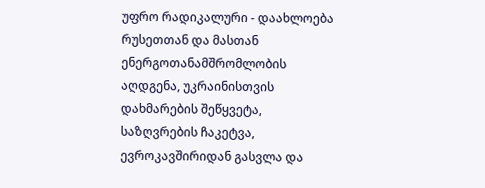უფრო რადიკალური - დაახლოება რუსეთთან და მასთან ენერგოთანამშრომლობის აღდგენა, უკრაინისთვის დახმარების შეწყვეტა, საზღვრების ჩაკეტვა, ევროკავშირიდან გასვლა და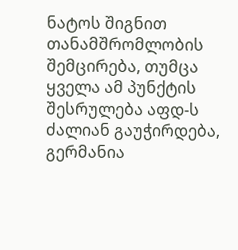ნატოს შიგნით თანამშრომლობის შემცირება, თუმცა ყველა ამ პუნქტის შესრულება აფდ-ს ძალიან გაუჭირდება, გერმანია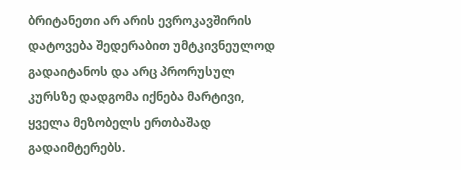ბრიტანეთი არ არის ევროკავშირის დატოვება შედერაბით უმტკივნეულოდ გადაიტანოს და არც პრორუსულ კურსზე დადგომა იქნება მარტივი, ყველა მეზობელს ერთბაშად გადაიმტერებს.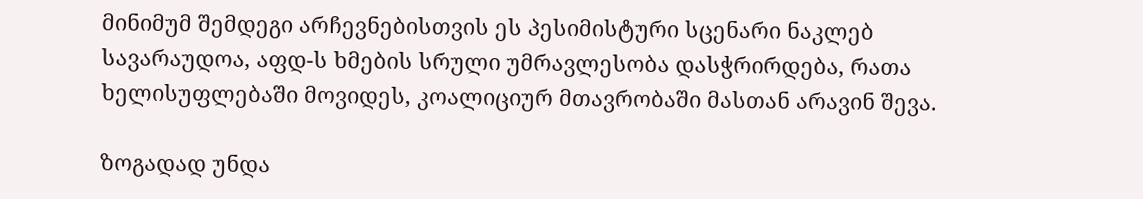მინიმუმ შემდეგი არჩევნებისთვის ეს პესიმისტური სცენარი ნაკლებ სავარაუდოა, აფდ-ს ხმების სრული უმრავლესობა დასჭრირდება, რათა ხელისუფლებაში მოვიდეს, კოალიციურ მთავრობაში მასთან არავინ შევა.

ზოგადად უნდა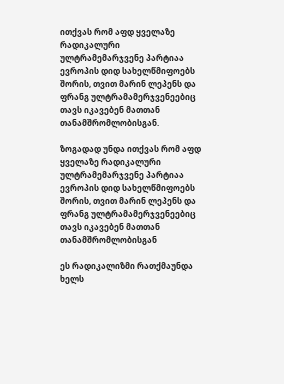ითქვას რომ აფდ ყველაზე რადიკალური ულტრამემარჯვენე პარტიაა ევროპის დიდ სახელწმიფოებს შორის, თვით მარინ ლეპენს და ფრანგ ულტრამამერჯვენეებიც თავს იკავებენ მათთან თანამშრომლობისგან.

ზოგადად უნდა ითქვას რომ აფდ ყველაზე რადიკალური ულტრამემარჯვენე პარტიაა ევროპის დიდ სახელწმიფოებს შორის, თვით მარინ ლეპენს და ფრანგ ულტრამამერჯვენეებიც თავს იკავებენ მათთან თანამშრომლობისგან

ეს რადიკალიზმი რათქმაუნდა ხელს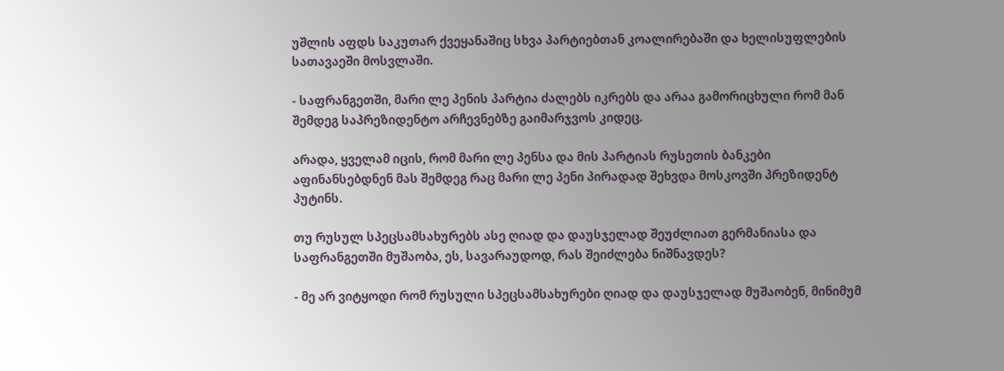უშლის აფდს საკუთარ ქვეყანაშიც სხვა პარტიებთან კოალირებაში და ხელისუფლების სათავაეში მოსვლაში.

- საფრანგეთში, მარი ლე პენის პარტია ძალებს იკრებს და არაა გამორიცხული რომ მან შემდეგ საპრეზიდენტო არჩევნებზე გაიმარჯვოს კიდეც.

არადა, ყველამ იცის, რომ მარი ლე პენსა და მის პარტიას რუსეთის ბანკები აფინანსებდნენ მას შემდეგ რაც მარი ლე პენი პირადად შეხვდა მოსკოვში პრეზიდენტ პუტინს.

თუ რუსულ სპეცსამსახურებს ასე ღიად და დაუსჯელად შეუძლიათ გერმანიასა და საფრანგეთში მუშაობა, ეს, სავარაუდოდ, რას შეიძლება ნიშნავდეს?

- მე არ ვიტყოდი რომ რუსული სპეცსამსახურები ღიად და დაუსჯელად მუშაობენ, მინიმუმ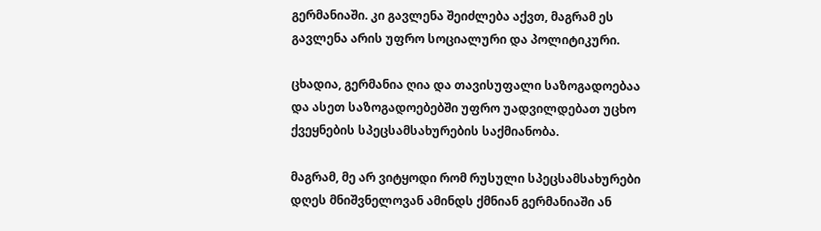გერმანიაში. კი გავლენა შეიძლება აქვთ, მაგრამ ეს გავლენა არის უფრო სოციალური და პოლიტიკური.

ცხადია, გერმანია ღია და თავისუფალი საზოგადოებაა და ასეთ საზოგადოებებში უფრო უადვილდებათ უცხო ქვეყნების სპეცსამსახურების საქმიანობა.

მაგრამ, მე არ ვიტყოდი რომ რუსული სპეცსამსახურები დღეს მნიშვნელოვან ამინდს ქმნიან გერმანიაში ან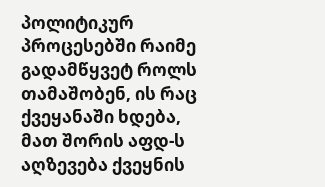პოლიტიკურ პროცესებში რაიმე გადამწყვეტ როლს თამაშობენ, ის რაც ქვეყანაში ხდება, მათ შორის აფდ-ს აღზევება ქვეყნის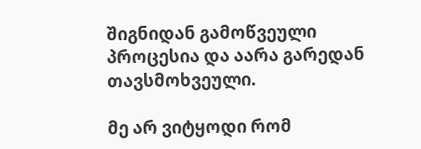შიგნიდან გამოწვეული პროცესია და აარა გარედან თავსმოხვეული.

მე არ ვიტყოდი რომ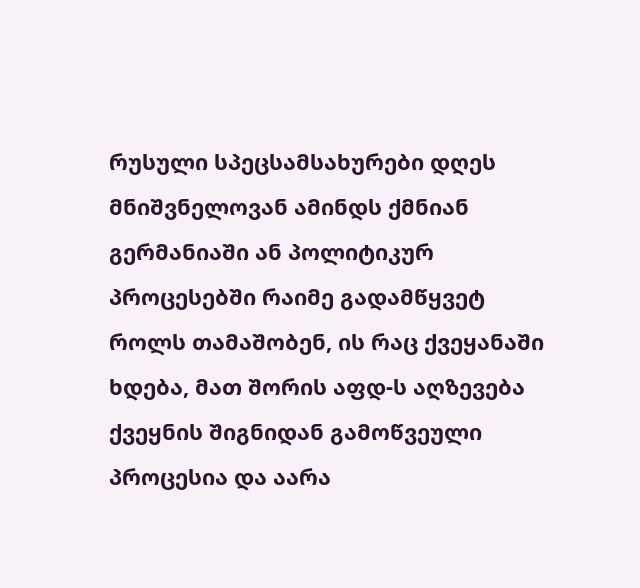რუსული სპეცსამსახურები დღეს მნიშვნელოვან ამინდს ქმნიან გერმანიაში ან პოლიტიკურ პროცესებში რაიმე გადამწყვეტ როლს თამაშობენ, ის რაც ქვეყანაში ხდება, მათ შორის აფდ-ს აღზევება ქვეყნის შიგნიდან გამოწვეული პროცესია და აარა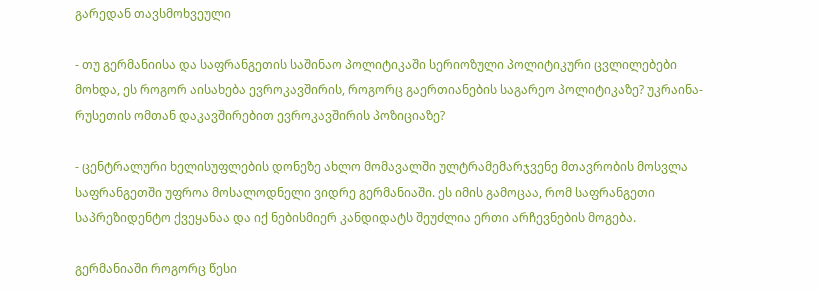გარედან თავსმოხვეული

- თუ გერმანიისა და საფრანგეთის საშინაო პოლიტიკაში სერიოზული პოლიტიკური ცვლილებები მოხდა, ეს როგორ აისახება ევროკავშირის, როგორც გაერთიანების საგარეო პოლიტიკაზე? უკრაინა-რუსეთის ომთან დაკავშირებით ევროკავშირის პოზიციაზე?

- ცენტრალური ხელისუფლების დონეზე ახლო მომავალში ულტრამემარჯვენე მთავრობის მოსვლა საფრანგეთში უფროა მოსალოდნელი ვიდრე გერმანიაში. ეს იმის გამოცაა, რომ საფრანგეთი საპრეზიდენტო ქვეყანაა და იქ ნებისმიერ კანდიდატს შეუძლია ერთი არჩევნების მოგება.

გერმანიაში როგორც წესი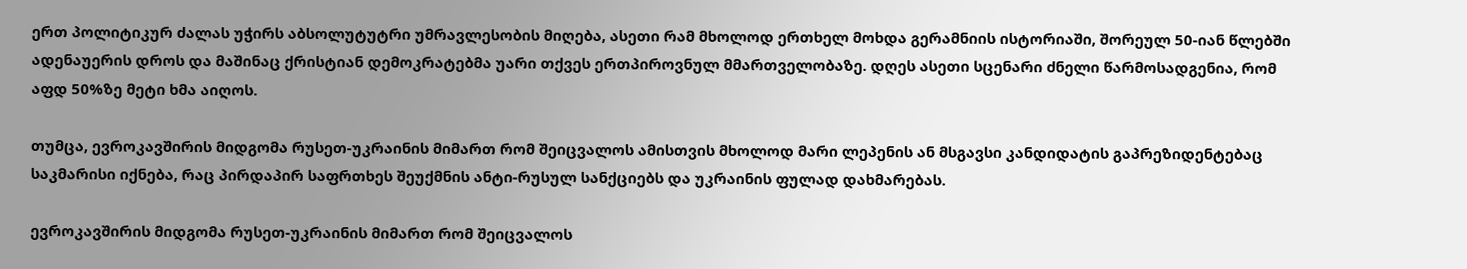ერთ პოლიტიკურ ძალას უჭირს აბსოლუტუტრი უმრავლესობის მიღება, ასეთი რამ მხოლოდ ერთხელ მოხდა გერამნიის ისტორიაში, შორეულ 50-იან წლებში ადენაუერის დროს და მაშინაც ქრისტიან დემოკრატებმა უარი თქვეს ერთპიროვნულ მმართველობაზე. დღეს ასეთი სცენარი ძნელი წარმოსადგენია, რომ აფდ 50%ზე მეტი ხმა აიღოს.

თუმცა, ევროკავშირის მიდგომა რუსეთ-უკრაინის მიმართ რომ შეიცვალოს ამისთვის მხოლოდ მარი ლეპენის ან მსგავსი კანდიდატის გაპრეზიდენტებაც საკმარისი იქნება, რაც პირდაპირ საფრთხეს შეუქმნის ანტი-რუსულ სანქციებს და უკრაინის ფულად დახმარებას.

ევროკავშირის მიდგომა რუსეთ-უკრაინის მიმართ რომ შეიცვალოს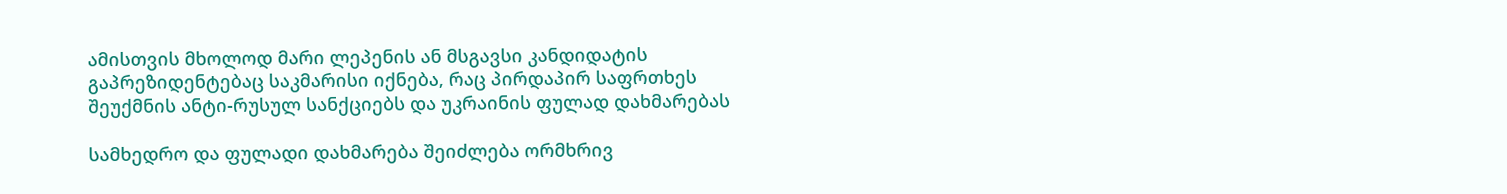ამისთვის მხოლოდ მარი ლეპენის ან მსგავსი კანდიდატის გაპრეზიდენტებაც საკმარისი იქნება, რაც პირდაპირ საფრთხეს შეუქმნის ანტი-რუსულ სანქციებს და უკრაინის ფულად დახმარებას

სამხედრო და ფულადი დახმარება შეიძლება ორმხრივ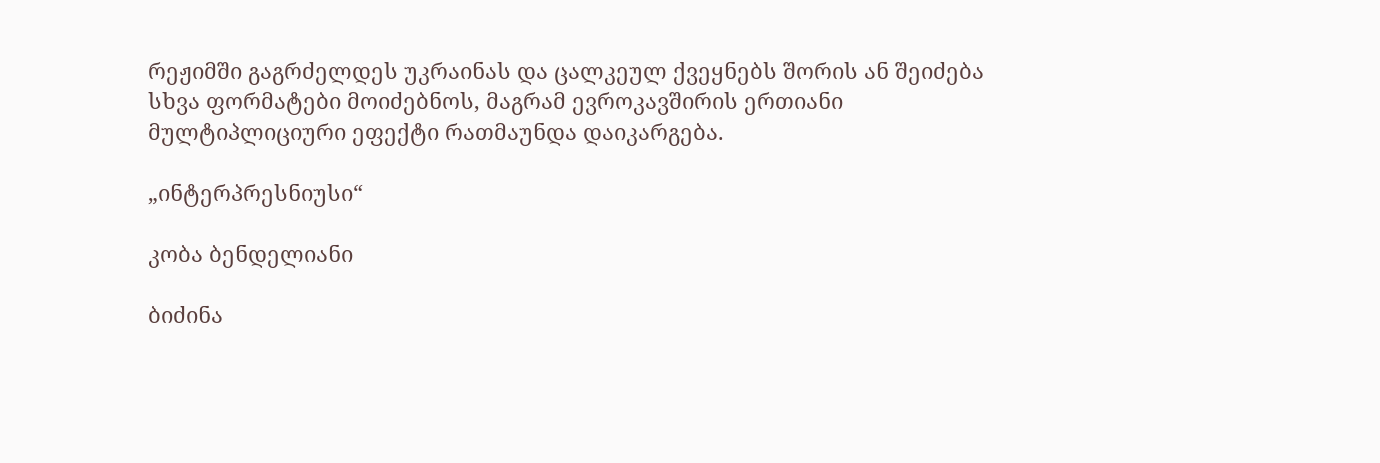რეჟიმში გაგრძელდეს უკრაინას და ცალკეულ ქვეყნებს შორის ან შეიძება სხვა ფორმატები მოიძებნოს, მაგრამ ევროკავშირის ერთიანი მულტიპლიციური ეფექტი რათმაუნდა დაიკარგება.

„ინტერპრესნიუსი“

კობა ბენდელიანი

ბიძინა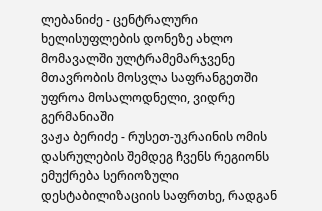ლებანიძე - ცენტრალური ხელისუფლების დონეზე ახლო მომავალში ულტრამემარჯვენე მთავრობის მოსვლა საფრანგეთში უფროა მოსალოდნელი, ვიდრე გერმანიაში
ვაჟა ბერიძე - რუსეთ-უკრაინის ომის დასრულების შემდეგ ჩვენს რეგიონს ემუქრება სერიოზული დესტაბილიზაციის საფრთხე, რადგან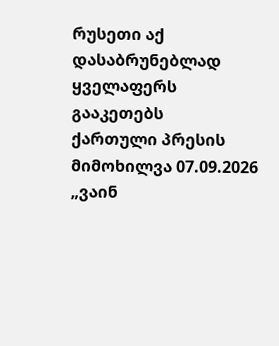რუსეთი აქ დასაბრუნებლად ყველაფერს გააკეთებს
ქართული პრესის მიმოხილვა 07.09.2026
„ვაინ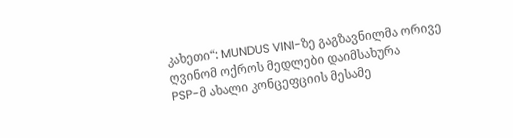კახეთი“: MUNDUS VINI-ზე გაგზავნილმა ორივე ღვინომ ოქროს მედლები დაიმსახურა
PSP-მ ახალი კონცეფციის მესამე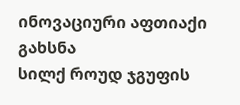ინოვაციური აფთიაქი გახსნა
სილქ როუდ ჯგუფის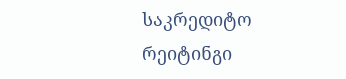საკრედიტო რეიტინგი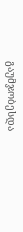გაუმჯობესდა